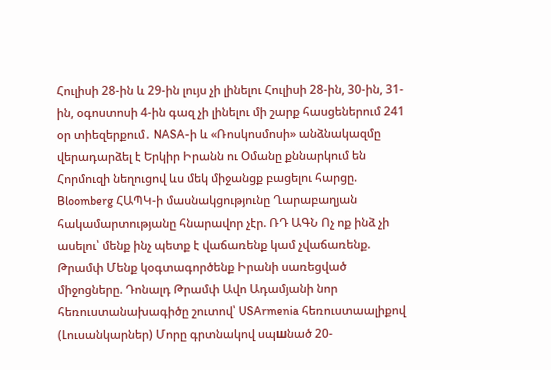Հուլիսի 28-ին և 29-ին լույս չի լինելու Հուլիսի 28-ին, 30-ին, 31-ին, օգոստոսի 4-ին գազ չի լինելու մի շարք հասցեներում 241 օր տիեզերքում․ NASA-ի և «Ռոսկոսմոսի» անձնակազմը վերադարձել է Երկիր Իրանն ու Օմանը քննարկում են Հորմուզի նեղուցով ևս մեկ միջանցք բացելու հարցը. Bloomberg ՀԱՊԿ-ի մասնակցությունը Ղարաբաղյան հակամարտությանը հնարավոր չէր. ՌԴ ԱԳՆ Ոչ ոք ինձ չի ասելու՝ մենք ինչ պետք է վաճառենք կամ չվաճառենք. Թրամփ Մենք կօգտագործենք Իրանի սառեցված միջոցները. Դոնալդ Թրամփ Ավո Ադամյանի նոր հեռուստանախագիծը շուտով՝ USArmenia հեռուստաալիքով (Լուսանկարներ) Մորը գրտնակով սպшնած 20-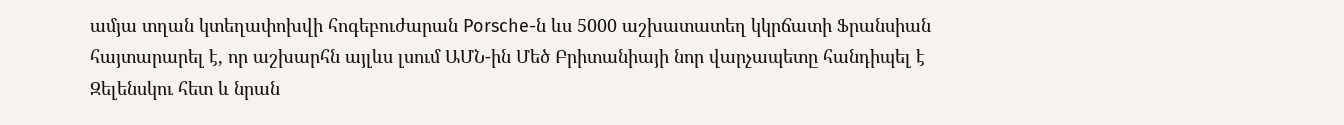ամյա տղան կտեղափոխվի հոգեբուժարան Porsche-ն ևս 5000 աշխատատեղ կկրճատի Ֆրանսիան հայտարարել է, որ աշխարհն այլևս լսում ԱՄՆ-ին Մեծ Բրիտանիայի նոր վարչապետը հանդիպել է Զելենսկու հետ և նրան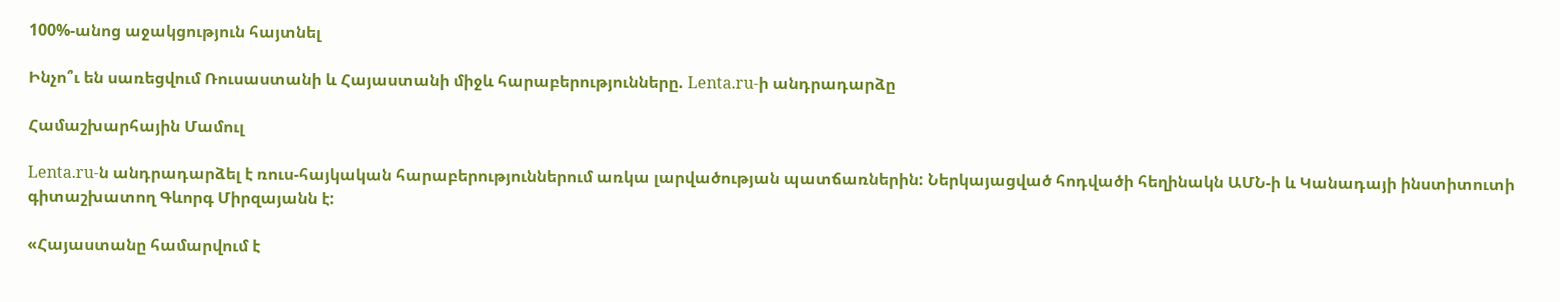100%-անոց աջակցություն հայտնել

Ինչո՞ւ են սառեցվում Ռուսաստանի և Հայաստանի միջև հարաբերությունները. Lenta.ru-ի անդրադարձը

Համաշխարհային Մամուլ

Lenta.ru-ն անդրադարձել է ռուս-հայկական հարաբերություններում առկա լարվածության պատճառներին: Ներկայացված հոդվածի հեղինակն ԱՄՆ-ի և Կանադայի ինստիտուտի գիտաշխատող Գևորգ Միրզայանն է:

«Հայաստանը համարվում է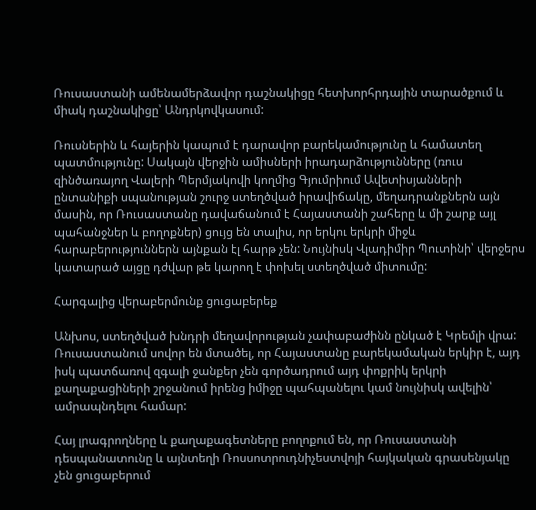Ռուսաստանի ամենամերձավոր դաշնակիցը հետխորհրդային տարածքում և միակ դաշնակիցը՝ Անդրկովկասում:

Ռուսներին և հայերին կապում է դարավոր բարեկամությունը և համատեղ պատմությունը: Սակայն վերջին ամիսների իրադարձությունները (ռուս զինծառայող Վալերի Պերմյակովի կողմից Գյումրիում Ավետիսյանների ընտանիքի սպանության շուրջ ստեղծված իրավիճակը, մեղադրանքներն այն մասին, որ Ռուսաստանը դավաճանում է Հայաստանի շահերը և մի շարք այլ պահանջներ և բողոքներ) ցույց են տալիս, որ երկու երկրի միջև հարաբերություններն այնքան էլ հարթ չեն: Նույնիսկ Վլադիմիր Պուտինի՝ վերջերս կատարած այցը դժվար թե կարող է փոխել ստեղծված միտումը:

Հարգալից վերաբերմունք ցուցաբերեք

Անխոս, ստեղծված խնդրի մեղավորության չափաբաժինն ընկած է Կրեմլի վրա: Ռուսաստանում սովոր են մտածել, որ Հայաստանը բարեկամական երկիր է, այդ իսկ պատճառով զգալի ջանքեր չեն գործադրում այդ փոքրիկ երկրի քաղաքացիների շրջանում իրենց իմիջը պահպանելու կամ նույնիսկ ավելին՝ ամրապնդելու համար:

Հայ լրագրողները և քաղաքագետները բողոքում են, որ Ռուսաստանի դեսպանատունը և այնտեղի Ռոսսոտրուդնիչեստվոյի հայկական գրասենյակը չեն ցուցաբերում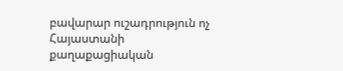բավարար ուշադրություն ոչ Հայաստանի քաղաքացիական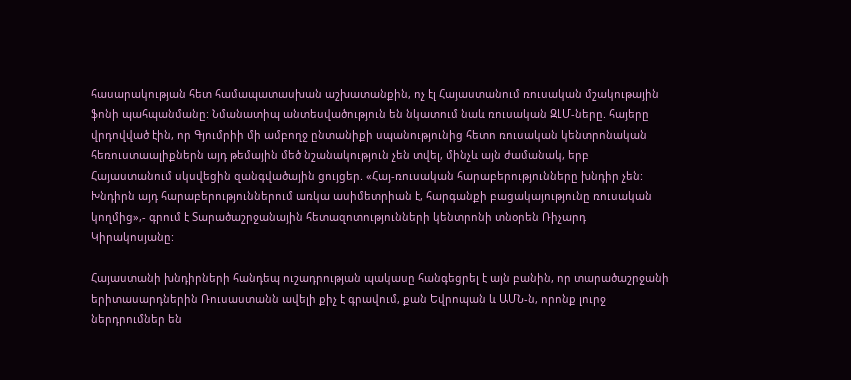հասարակության հետ համապատասխան աշխատանքին, ոչ էլ Հայաստանում ռուսական մշակութային ֆոնի պահպանմանը: Նմանատիպ անտեսվածություն են նկատում նաև ռուսական ԶԼՄ-ները. հայերը վրդովված էին, որ Գյումրիի մի ամբողջ ընտանիքի սպանությունից հետո ռուսական կենտրոնական հեռուստաալիքներն այդ թեմային մեծ նշանակություն չեն տվել, մինչև այն ժամանակ, երբ Հայաստանում սկսվեցին զանգվածային ցույցեր. «Հայ-ռուսական հարաբերությունները խնդիր չեն: Խնդիրն այդ հարաբերություններում առկա ասիմետրիան է, հարգանքի բացակայությունը ռուսական կողմից»,- գրում է Տարածաշրջանային հետազոտությունների կենտրոնի տնօրեն Ռիչարդ Կիրակոսյանը:

Հայաստանի խնդիրների հանդեպ ուշադրության պակասը հանգեցրել է այն բանին, որ տարածաշրջանի երիտասարդներին Ռուսաստանն ավելի քիչ է գրավում, քան Եվրոպան և ԱՄՆ-ն, որոնք լուրջ ներդրումներ են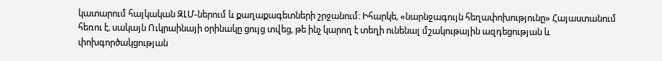կատարում հայկական ԶԼՄ-ներում և քաղաքագետների շրջանում: Իհարկե, «նարնջագույն հեղափոխությունը» Հայաստանում հեռու է, սակայն Ուկրաինայի օրինակը ցույց տվեց, թե ինչ կարող է տեղի ունենալ մշակութային ազդեցության և փոխգործակցության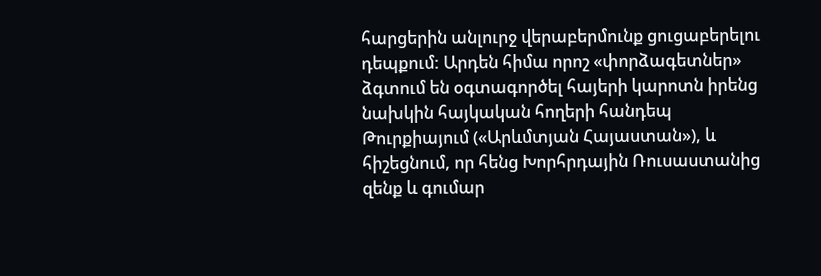հարցերին անլուրջ վերաբերմունք ցուցաբերելու դեպքում: Արդեն հիմա որոշ «փորձագետներ» ձգտում են օգտագործել հայերի կարոտն իրենց նախկին հայկական հողերի հանդեպ Թուրքիայում («Արևմտյան Հայաստան»), և հիշեցնում, որ հենց Խորհրդային Ռուսաստանից զենք և գումար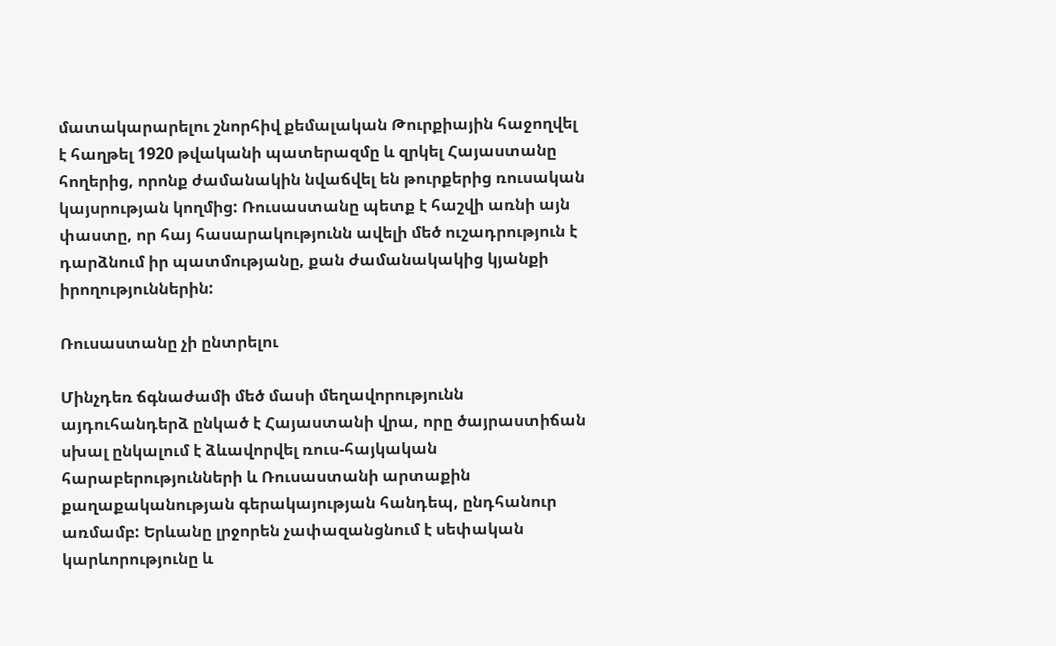մատակարարելու շնորհիվ քեմալական Թուրքիային հաջողվել է հաղթել 1920 թվականի պատերազմը և զրկել Հայաստանը հողերից, որոնք ժամանակին նվաճվել են թուրքերից ռուսական կայսրության կողմից: Ռուսաստանը պետք է հաշվի առնի այն փաստը, որ հայ հասարակությունն ավելի մեծ ուշադրություն է դարձնում իր պատմությանը, քան ժամանակակից կյանքի իրողություններին:

Ռուսաստանը չի ընտրելու

Մինչդեռ ճգնաժամի մեծ մասի մեղավորությունն այդուհանդերձ ընկած է Հայաստանի վրա, որը ծայրաստիճան սխալ ընկալում է ձևավորվել ռուս-հայկական հարաբերությունների և Ռուսաստանի արտաքին քաղաքականության գերակայության հանդեպ, ընդհանուր առմամբ: Երևանը լրջորեն չափազանցնում է սեփական կարևորությունը և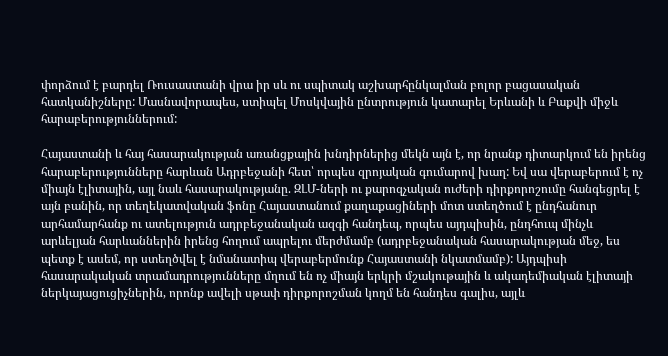փորձում է բարդել Ռուսաստանի վրա իր սև ու սպիտակ աշխարհընկալման բոլոր բացասական հատկանիշները: Մասնավորապես, ստիպել Մոսկվային ընտրություն կատարել Երևանի և Բաքվի միջև հարաբերություններում:

Հայաստանի և հայ հասարակության առանցքային խնդիրներից մեկն այն է, որ նրանք դիտարկում են իրենց հարաբերությունները հարևան Ադրբեջանի հետ՝ որպես զրոյական գումարով խաղ: Եվ սա վերաբերում է ոչ միայն էլիտային, այլ նաև հասարակությանը. ԶԼՄ-ների ու քարոզչական ուժերի դիրքորոշումը հանգեցրել է այն բանին, որ տեղեկատվական ֆոնը Հայաստանում քաղաքացիների մոտ ստեղծում է ընդհանուր արհամարհանք ու ատելություն ադրբեջանական ազգի հանդեպ, որպես այդպիսին, ընդհուպ մինչև արևելյան հարևաններին իրենց հողում ապրելու մերժմամբ (ադրբեջանական հասարակության մեջ, ես պետք է ասեմ, որ ստեղծվել է նմանատիպ վերաբերմունք Հայաստանի նկատմամբ): Այդպիսի հասարակական տրամադրությունները մղում են ոչ միայն երկրի մշակութային և ակադեմիական էլիտայի ներկայացուցիչներին, որոնք ավելի սթափ դիրքորոշման կողմ են հանդես գալիս, այլև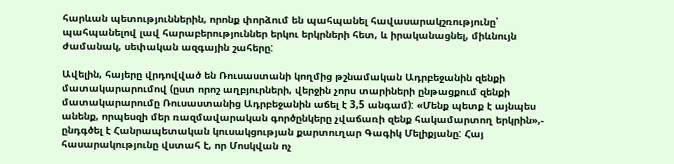հարևան պետություններին, որոնք փորձում են պահպանել հավասարակշռությունը՝ պահպանելով լավ հարաբերություններ երկու երկրների հետ, և իրականացնել, միևնույն ժամանակ, սեփական ազգային շահերը:

Ավելին, հայերը վրդովված են Ռուսաստանի կողմից թշնամական Ադրբեջանին զենքի մատակարարումով (ըստ որոշ աղբյուրների, վերջին չորս տարիների ընթացքում զենքի մատակարարումը Ռուսաստանից Ադրբեջանին աճել է 3,5 անգամ): «Մենք պետք է այնպես անենք, որպեսզի մեր ռազմավարական գործընկերը չվաճառի զենք հակամարտող երկրին»,- ընդգծել է Հանրապետական կուսակցության քարտուղար Գագիկ Մելիքյանը: Հայ հասարակությունը վստահ է, որ Մոսկվան ոչ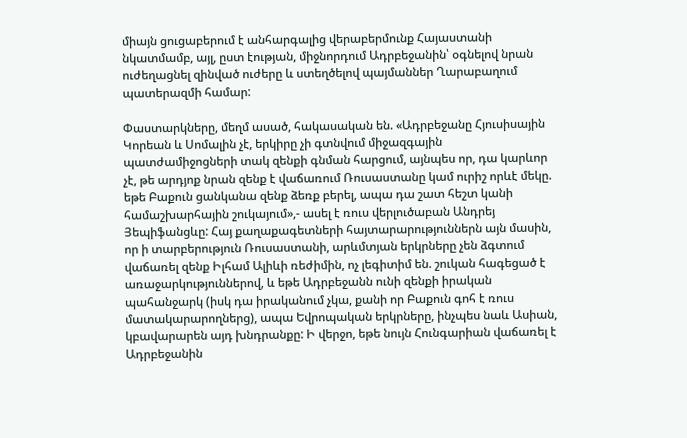միայն ցուցաբերում է անհարգալից վերաբերմունք Հայաստանի նկատմամբ, այլ, ըստ էության, միջնորդում Ադրբեջանին՝ օգնելով նրան ուժեղացնել զինված ուժերը և ստեղծելով պայմաններ Ղարաբաղում պատերազմի համար:

Փաստարկները, մեղմ ասած, հակասական են. «Ադրբեջանը Հյուսիսային Կորեան և Սոմալին չէ, երկիրը չի գտնվում միջազգային պատժամիջոցների տակ զենքի գնման հարցում, այնպես որ, դա կարևոր չէ, թե արդյոք նրան զենք է վաճառում Ռուսաստանը կամ ուրիշ որևէ մեկը. եթե Բաքուն ցանկանա զենք ձեռք բերել, ապա դա շատ հեշտ կանի համաշխարհային շուկայում»,- ասել է ռուս վերլուծաբան Անդրեյ Յեպիֆանցևը: Հայ քաղաքագետների հայտարարություններն այն մասին, որ ի տարբերություն Ռուսաստանի, արևմտյան երկրները չեն ձգտում վաճառել զենք Իլհամ Ալիևի ռեժիմին, ոչ լեգիտիմ են. շուկան հագեցած է առաջարկություններով, և եթե Ադրբեջանն ունի զենքի իրական պահանջարկ (իսկ դա իրականում չկա, քանի որ Բաքուն գոհ է ռուս մատակարարողներց), ապա Եվրոպական երկրները, ինչպես նաև Ասիան, կբավարարեն այդ խնդրանքը: Ի վերջո, եթե նույն Հունգարիան վաճառել է Ադրբեջանին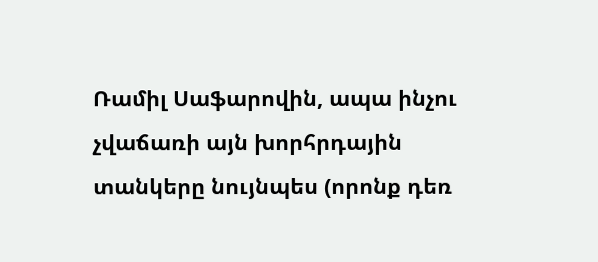Ռամիլ Սաֆարովին, ապա ինչու չվաճառի այն խորհրդային տանկերը նույնպես (որոնք դեռ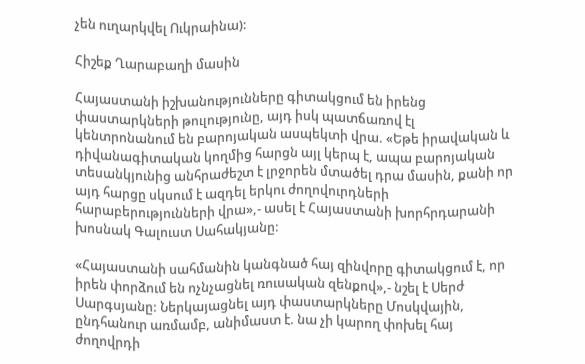չեն ուղարկվել Ուկրաինա):

Հիշեք Ղարաբաղի մասին

Հայաստանի իշխանությունները գիտակցում են իրենց փաստարկների թուլությունը, այդ իսկ պատճառով էլ կենտրոնանում են բարոյական ասպեկտի վրա. «Եթե իրավական և դիվանագիտական կողմից հարցն այլ կերպ է, ապա բարոյական տեսանկյունից անհրաժեշտ է լրջորեն մտածել դրա մասին, քանի որ այդ հարցը սկսում է ազդել երկու ժողովուրդների հարաբերությունների վրա»,- ասել է Հայաստանի խորհրդարանի խոսնակ Գալուստ Սահակյանը:

«Հայաստանի սահմանին կանգնած հայ զինվորը գիտակցում է, որ իրեն փորձում են ոչնչացնել ռուսական զենքով»,- նշել է Սերժ Սարգսյանը: Ներկայացնել այդ փաստարկները Մոսկվային, ընդհանուր առմամբ, անիմաստ է. նա չի կարող փոխել հայ ժողովրդի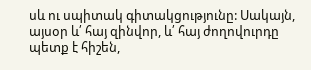սև ու սպիտակ գիտակցությունը: Սակայն, այսօր և՛ հայ զինվոր, և՛ հայ ժողովուրդը պետք է հիշեն,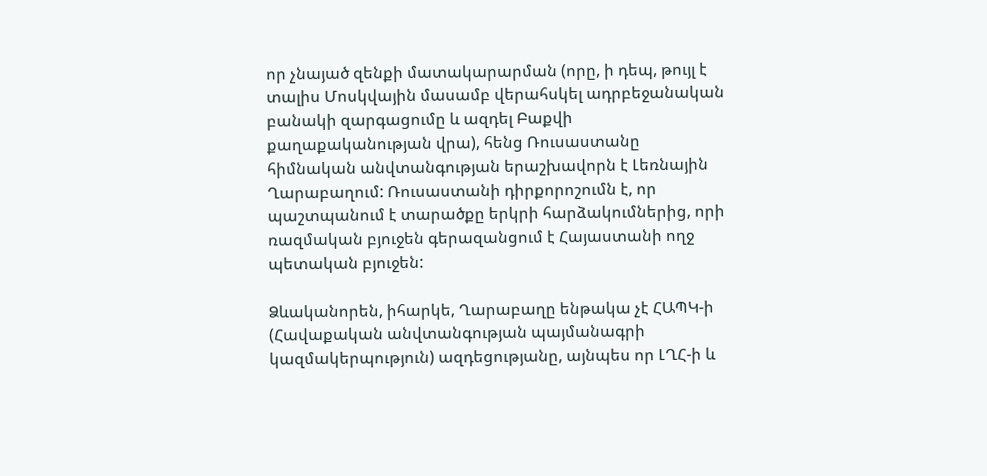որ չնայած զենքի մատակարարման (որը, ի դեպ, թույլ է տալիս Մոսկվային մասամբ վերահսկել ադրբեջանական բանակի զարգացումը և ազդել Բաքվի քաղաքականության վրա), հենց Ռուսաստանը հիմնական անվտանգության երաշխավորն է Լեռնային Ղարաբաղում: Ռուսաստանի դիրքորոշումն է, որ պաշտպանում է տարածքը երկրի հարձակումներից, որի ռազմական բյուջեն գերազանցում է Հայաստանի ողջ պետական բյուջեն:

Ձևականորեն, իհարկե, Ղարաբաղը ենթակա չէ ՀԱՊԿ-ի (Հավաքական անվտանգության պայմանագրի կազմակերպություն) ազդեցությանը, այնպես որ ԼՂՀ-ի և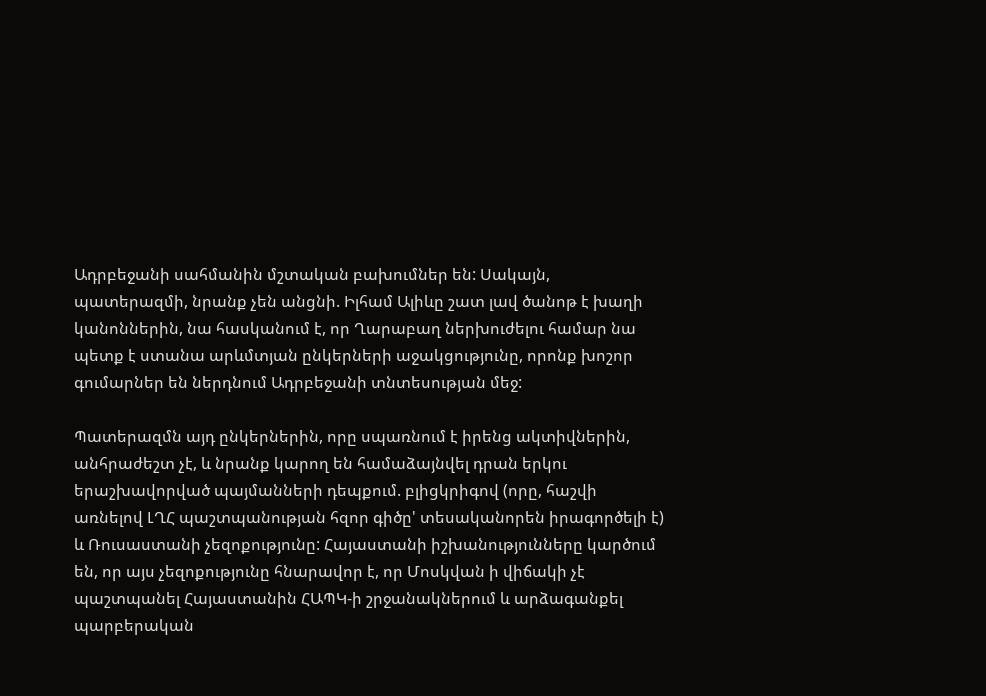Ադրբեջանի սահմանին մշտական բախումներ են: Սակայն, պատերազմի, նրանք չեն անցնի. Իլհամ Ալիևը շատ լավ ծանոթ է խաղի կանոններին, նա հասկանում է, որ Ղարաբաղ ներխուժելու համար նա պետք է ստանա արևմտյան ընկերների աջակցությունը, որոնք խոշոր գումարներ են ներդնում Ադրբեջանի տնտեսության մեջ:

Պատերազմն այդ ընկերներին, որը սպառնում է իրենց ակտիվներին, անհրաժեշտ չէ, և նրանք կարող են համաձայնվել դրան երկու երաշխավորված պայմանների դեպքում. բլիցկրիգով (որը, հաշվի առնելով ԼՂՀ պաշտպանության հզոր գիծը' տեսականորեն իրագործելի է) և Ռուսաստանի չեզոքությունը: Հայաստանի իշխանությունները կարծում են, որ այս չեզոքությունը հնարավոր է, որ Մոսկվան ի վիճակի չէ պաշտպանել Հայաստանին ՀԱՊԿ-ի շրջանակներում և արձագանքել պարբերական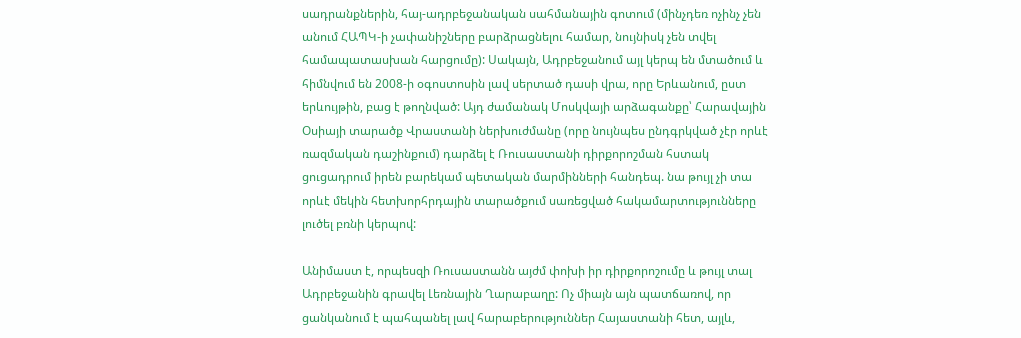սադրանքներին, հայ-ադրբեջանական սահմանային գոտում (մինչդեռ ոչինչ չեն անում ՀԱՊԿ-ի չափանիշները բարձրացնելու համար, նույնիսկ չեն տվել համապատասխան հարցումը): Սակայն, Ադրբեջանում այլ կերպ են մտածում և հիմնվում են 2008-ի օգոստոսին լավ սերտած դասի վրա, որը Երևանում, ըստ երևույթին, բաց է թողնված: Այդ ժամանակ Մոսկվայի արձագանքը՝ Հարավային Օսիայի տարածք Վրաստանի ներխուժմանը (որը նույնպես ընդգրկված չէր որևէ ռազմական դաշինքում) դարձել է Ռուսաստանի դիրքորոշման հստակ ցուցադրում իրեն բարեկամ պետական մարմինների հանդեպ. նա թույլ չի տա որևէ մեկին հետխորհրդային տարածքում սառեցված հակամարտությունները լուծել բռնի կերպով:

Անիմաստ է, որպեսզի Ռուսաստանն այժմ փոխի իր դիրքորոշումը և թույլ տալ Ադրբեջանին գրավել Լեռնային Ղարաբաղը: Ոչ միայն այն պատճառով, որ ցանկանում է պահպանել լավ հարաբերություններ Հայաստանի հետ, այլև,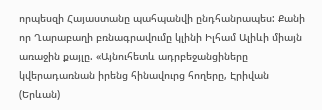որպեսզի Հայաստանը պահպանվի ընդհանրապես: Քանի որ Ղարաբաղի բռնագրավումը կլինի Իլհամ Ալիևի միայն առաջին քայլը. «Այնուհետև ադրբեջանցիները կվերադառնան իրենց հինավուրց հողերը, Էրիվան (Երևան)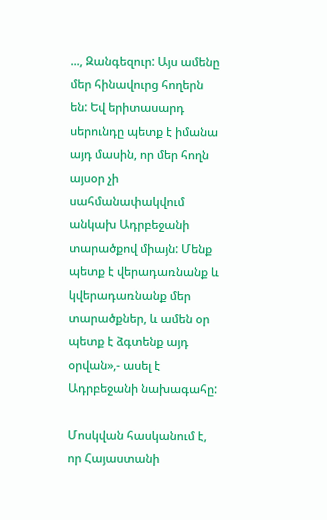..., Զանգեզուր: Այս ամենը մեր հինավուրց հողերն են: Եվ երիտասարդ սերունդը պետք է իմանա այդ մասին, որ մեր հողն այսօր չի սահմանափակվում անկախ Ադրբեջանի տարածքով միայն: Մենք պետք է վերադառնանք և կվերադառնանք մեր տարածքներ, և ամեն օր պետք է ձգտենք այդ օրվան»,- ասել է Ադրբեջանի նախագահը:

Մոսկվան հասկանում է, որ Հայաստանի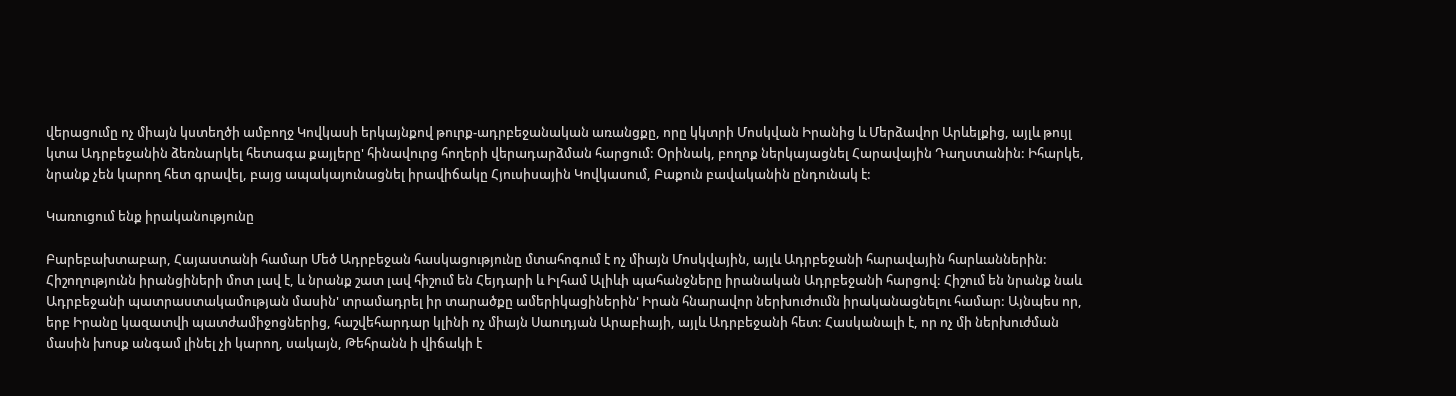վերացումը ոչ միայն կստեղծի ամբողջ Կովկասի երկայնքով թուրք-ադրբեջանական առանցքը, որը կկտրի Մոսկվան Իրանից և Մերձավոր Արևելքից, այլև թույլ կտա Ադրբեջանին ձեռնարկել հետագա քայլերը' հինավուրց հողերի վերադարձման հարցում: Օրինակ, բողոք ներկայացնել Հարավային Դաղստանին: Իհարկե, նրանք չեն կարող հետ գրավել, բայց ապակայունացնել իրավիճակը Հյուսիսային Կովկասում, Բաքուն բավականին ընդունակ է:

Կառուցում ենք իրականությունը

Բարեբախտաբար, Հայաստանի համար Մեծ Ադրբեջան հասկացությունը մտահոգում է ոչ միայն Մոսկվային, այլև Ադրբեջանի հարավային հարևաններին: Հիշողությունն իրանցիների մոտ լավ է, և նրանք շատ լավ հիշում են Հեյդարի և Իլհամ Ալիևի պահանջները իրանական Ադրբեջանի հարցով: Հիշում են նրանք նաև Ադրբեջանի պատրաստակամության մասին' տրամադրել իր տարածքը ամերիկացիներին' Իրան հնարավոր ներխուժումն իրականացնելու համար: Այնպես որ, երբ Իրանը կազատվի պատժամիջոցներից, հաշվեհարդար կլինի ոչ միայն Սաուդյան Արաբիայի, այլև Ադրբեջանի հետ: Հասկանալի է, որ ոչ մի ներխուժման մասին խոսք անգամ լինել չի կարող, սակայն, Թեհրանն ի վիճակի է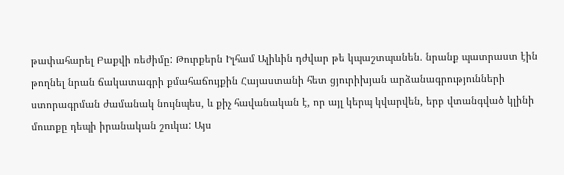թափահարել Բաքվի ռեժիմը: Թուրքերն Իլհամ Ալիևին դժվար թե կպաշտպանեն. նրանք պատրաստ էին թողնել նրան ճակատագրի քմահաճույքին Հայաստանի հետ ցյուրիխյան արձանագրությունների ստորագրման ժամանակ նույնպես, և քիչ հավանական է, որ այլ կերպ կվարվեն, երբ վտանգված կլինի մուտքը դեպի իրանական շուկա: Այս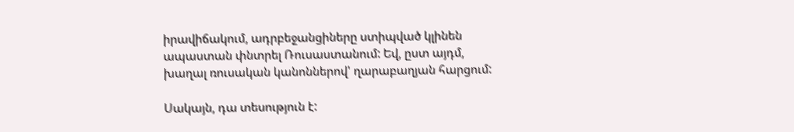իրավիճակում, ադրբեջանցիները ստիպված կլինեն ապաստան փնտրել Ռուսաստանում: Եվ, ըստ այդմ, խաղալ ռուսական կանոններով' ղարաբաղյան հարցում:

Սակայն, դա տեսություն է: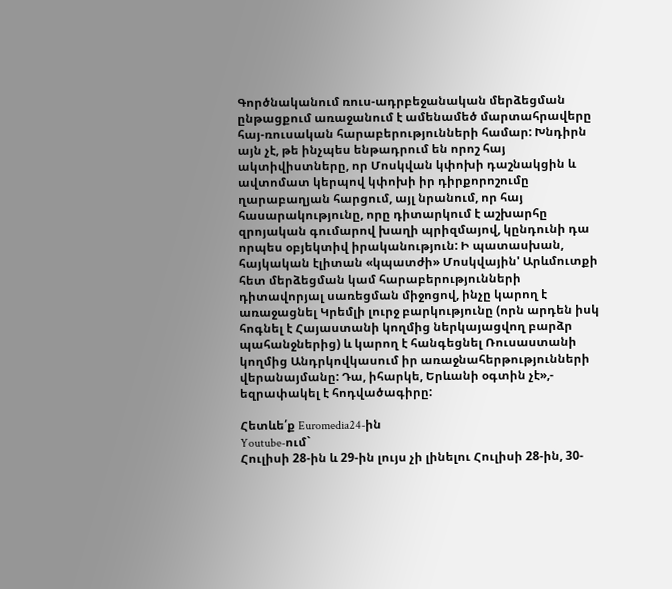Գործնականում ռուս-ադրբեջանական մերձեցման ընթացքում առաջանում է ամենամեծ մարտահրավերը հայ-ռուսական հարաբերությունների համար: Խնդիրն այն չէ, թե ինչպես ենթադրում են որոշ հայ ակտիվիստները, որ Մոսկվան կփոխի դաշնակցին և ավտոմատ կերպով կփոխի իր դիրքորոշումը ղարաբաղյան հարցում, այլ նրանում, որ հայ հասարակությունը, որը դիտարկում է աշխարհը զրոյական գումարով խաղի պրիզմայով, կընդունի դա որպես օբյեկտիվ իրականություն: Ի պատասխան, հայկական էլիտան «կպատժի» Մոսկվային' Արևմուտքի հետ մերձեցման կամ հարաբերությունների դիտավորյալ սառեցման միջոցով, ինչը կարող է առաջացնել Կրեմլի լուրջ բարկությունը (որն արդեն իսկ հոգնել է Հայաստանի կողմից ներկայացվող բարձր պահանջներից) և կարող է հանգեցնել Ռուսաստանի կողմից Անդրկովկասում իր առաջնահերթությունների վերանայմանը: Դա, իհարկե, Երևանի օգտին չէ»,- եզրափակել է հոդվածագիրը:

Հետևե՛ք Euromedia24-ին
Youtube-ում`
Հուլիսի 28-ին և 29-ին լույս չի լինելու Հուլիսի 28-ին, 30-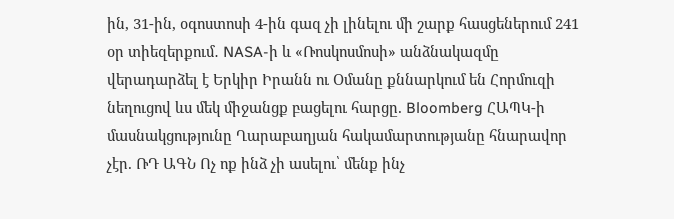ին, 31-ին, օգոստոսի 4-ին գազ չի լինելու մի շարք հասցեներում 241 օր տիեզերքում․ NASA-ի և «Ռոսկոսմոսի» անձնակազմը վերադարձել է Երկիր Իրանն ու Օմանը քննարկում են Հորմուզի նեղուցով ևս մեկ միջանցք բացելու հարցը. Bloomberg ՀԱՊԿ-ի մասնակցությունը Ղարաբաղյան հակամարտությանը հնարավոր չէր. ՌԴ ԱԳՆ Ոչ ոք ինձ չի ասելու՝ մենք ինչ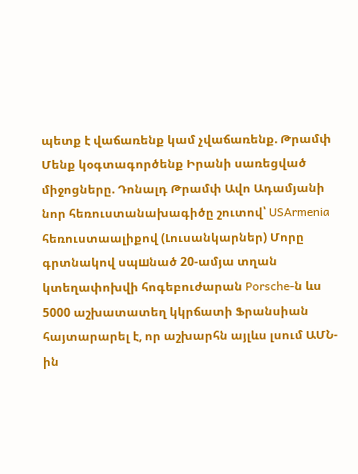պետք է վաճառենք կամ չվաճառենք. Թրամփ Մենք կօգտագործենք Իրանի սառեցված միջոցները. Դոնալդ Թրամփ Ավո Ադամյանի նոր հեռուստանախագիծը շուտով՝ USArmenia հեռուստաալիքով (Լուսանկարներ) Մորը գրտնակով սպшնած 20-ամյա տղան կտեղափոխվի հոգեբուժարան Porsche-ն ևս 5000 աշխատատեղ կկրճատի Ֆրանսիան հայտարարել է, որ աշխարհն այլևս լսում ԱՄՆ-ին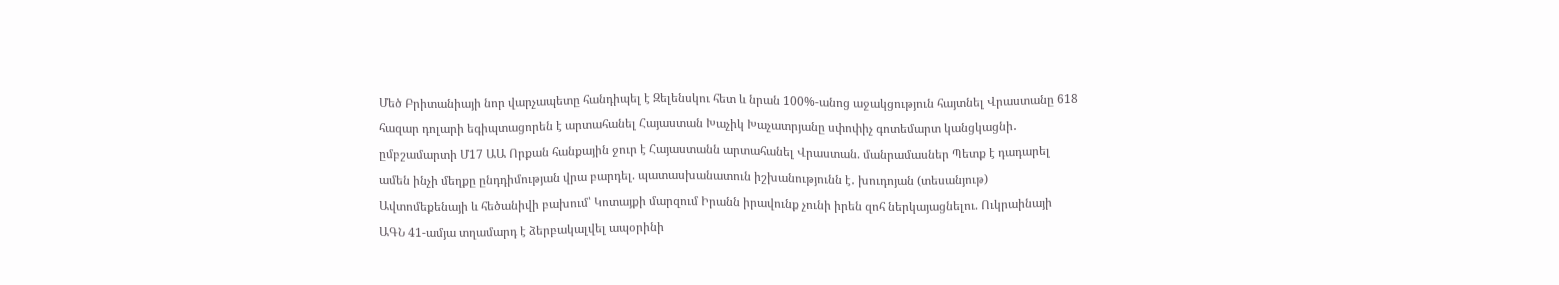Մեծ Բրիտանիայի նոր վարչապետը հանդիպել է Զելենսկու հետ և նրան 100%-անոց աջակցություն հայտնել Վրաստանը 618 հազար դոլարի եգիպտացորեն է արտահանել Հայաստան Խաչիկ Խաչատրյանը սփոփիչ գոտեմարտ կանցկացնի․ ըմբշամարտի Մ17 ԱԱ Որքան հանքային ջուր է Հայաստանն արտահանել Վրաստան. մանրամասներ Պետք է դադարել ամեն ինչի մեղքը ընդդիմության վրա բարդել. պատասխանատուն իշխանությունն է․ խուդոյան (տեսանյութ) Ավտոմեքենայի և հեծանիվի բախում՝ Կոտայքի մարզում Իրանն իրավունք չունի իրեն զոհ ներկայացնելու. Ուկրաինայի ԱԳՆ 41-ամյա տղամարդ է ձերբակալվել ապօրինի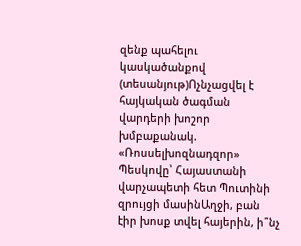զենք պահելու կասկածանքով (տեսանյութ)Ոչնչացվել է հայկական ծագման վարդերի խոշոր խմբաքանակ. «Ռոսսելխոզնադզոր» Պեսկովը՝ Հայաստանի վարչապետի հետ Պուտինի զրույցի մասինԱղջի, բան էիր խոսք տվել հայերին, ի՞նչ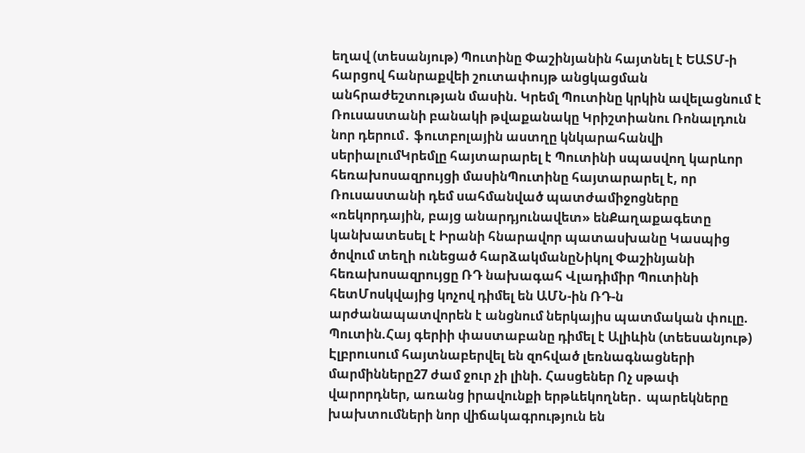եղավ (տեսանյութ) Պուտինը Փաշինյանին հայտնել է ԵԱՏՄ-ի հարցով հանրաքվեի շուտափույթ անցկացման անհրաժեշտության մասին. Կրեմլ Պուտինը կրկին ավելացնում է Ռուսաստանի բանակի թվաքանակը Կրիշտիանու Ռոնալդուն նոր դերում․ ֆուտբոլային աստղը կնկարահանվի սերիալումԿրեմլը հայտարարել է Պուտինի սպասվող կարևոր հեռախոսազրույցի մասինՊուտինը հայտարարել է, որ Ռուսաստանի դեմ սահմանված պատժամիջոցները «ռեկորդային, բայց անարդյունավետ» ենՔաղաքագետը կանխատեսել է Իրանի հնարավոր պատասխանը Կասպից ծովում տեղի ունեցած հարձակմանըՆիկոլ Փաշինյանի հեռախոսազրույցը ՌԴ նախագահ Վլադիմիր Պուտինի հետՄոսկվայից կոչով դիմել են ԱՄՆ-ին ՌԴ-ն արժանապատվորեն է անցնում ներկայիս պատմական փուլը. Պուտին.Հայ գերիի փաստաբանը դիմել է Ալիևին (տեեսանյութ) Էլբրուսում հայտնաբերվել են զոհված լեռնագնացների մարմինները27 ժամ ջուր չի լինի. Հասցեներ Ոչ սթափ վարորդներ, առանց իրավունքի երթևեկողներ․ պարեկները խախտումների նոր վիճակագրություն են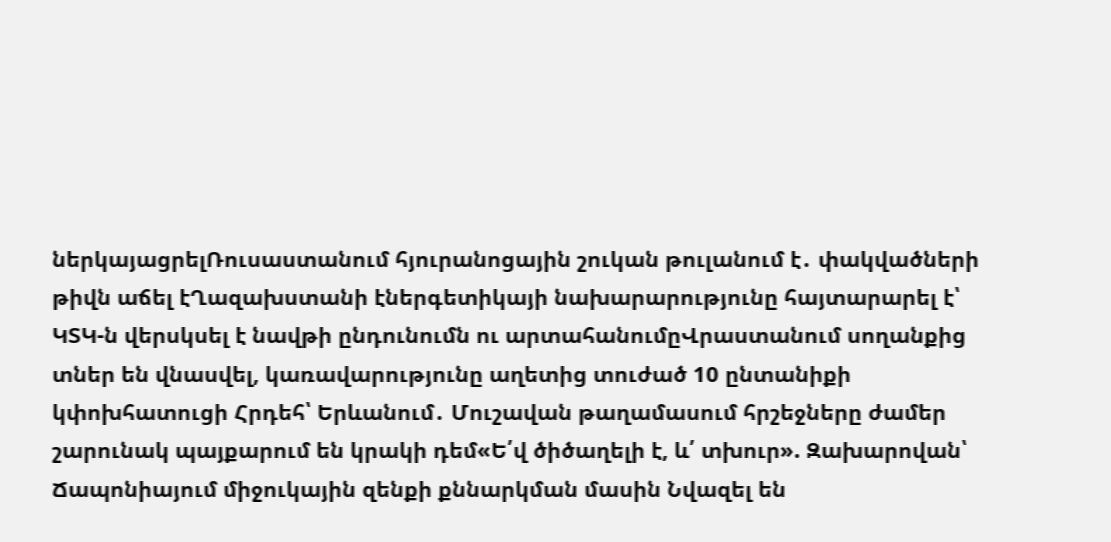ներկայացրելՌուսաստանում հյուրանոցային շուկան թուլանում է․ փակվածների թիվն աճել էՂազախստանի էներգետիկայի նախարարությունը հայտարարել է՝ ԿՏԿ-ն վերսկսել է նավթի ընդունումն ու արտահանումըՎրաստանում սողանքից տներ են վնասվել, կառավարությունը աղետից տուժած 10 ընտանիքի կփոխհատուցի Հրդեհ՝ Երևանում․ Մուշավան թաղամասում հրշեջները ժամեր շարունակ պայքարում են կրակի դեմ«Ե՛վ ծիծաղելի է, և՛ տխուր». Զախարովան՝ Ճապոնիայում միջուկային զենքի քննարկման մասին Նվազել են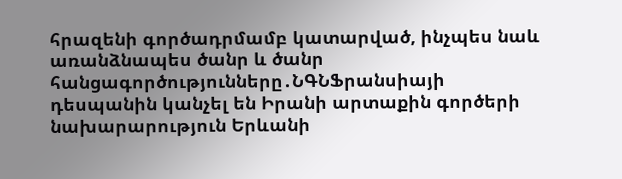հրազենի գործադրմամբ կատարված, ինչպես նաև առանձնապես ծանր և ծանր հանցագործությունները․ՆԳՆՖրանսիայի դեսպանին կանչել են Իրանի արտաքին գործերի նախարարություն Երևանի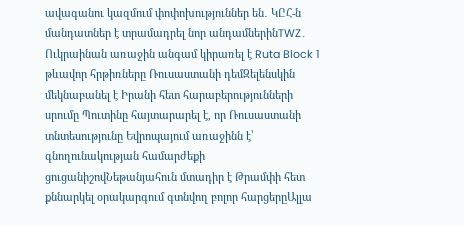ավագանու կազմում փոփոխություններ են․ ԿԸՀ-ն մանդատներ է տրամադրել նոր անդամներինTWZ․ Ուկրաինան առաջին անգամ կիրառել է Ruta Block 1 թևավոր հրթիռները Ռուսաստանի դեմԶելենսկին մեկնաբանել է Իրանի հետ հարաբերությունների սրումը Պուտինը հայտարարել է, որ Ռուսաստանի տնտեսությունը Եվրոպայում առաջինն է՝ գնողունակության համարժեքի ցուցանիշովՆեթանյահուն մտադիր է Թրամփի հետ քննարկել օրակարգում գտնվող բոլոր հարցերըԱլլա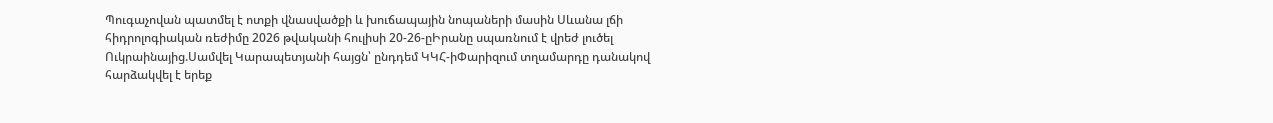Պուգաչովան պատմել է ոտքի վնասվածքի և խուճապային նոպաների մասին Սևանա լճի հիդրոլոգիական ռեժիմը 2026 թվականի հուլիսի 20-26-ըԻրանը սպառնում է վրեժ լուծել Ուկրաինայից.Սամվել Կարապետյանի հայցն՝ ընդդեմ ԿԿՀ-իՓարիզում տղամարդը դանակով հարձակվել է երեք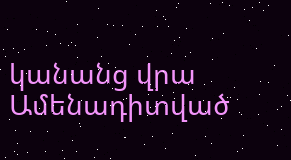կանանց վրա
Ամենադիտված